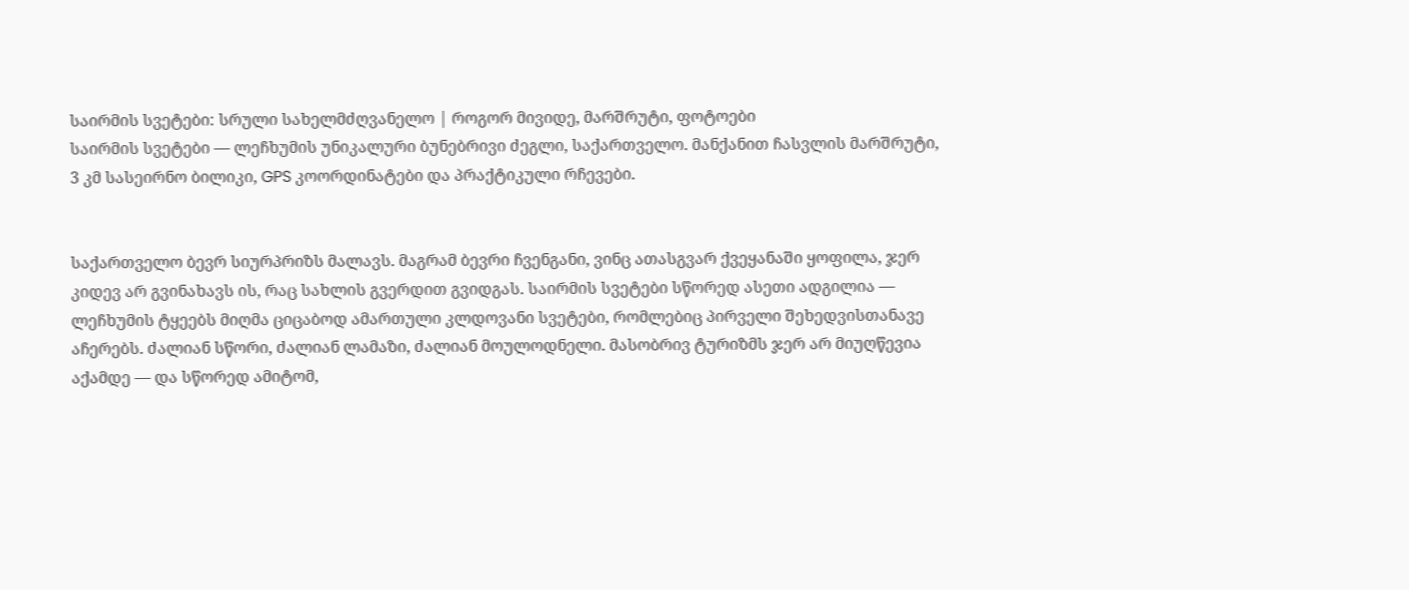საირმის სვეტები: სრული სახელმძღვანელო | როგორ მივიდე, მარშრუტი, ფოტოები
საირმის სვეტები — ლეჩხუმის უნიკალური ბუნებრივი ძეგლი, საქართველო. მანქანით ჩასვლის მარშრუტი, 3 კმ სასეირნო ბილიკი, GPS კოორდინატები და პრაქტიკული რჩევები.


საქართველო ბევრ სიურპრიზს მალავს. მაგრამ ბევრი ჩვენგანი, ვინც ათასგვარ ქვეყანაში ყოფილა, ჯერ კიდევ არ გვინახავს ის, რაც სახლის გვერდით გვიდგას. საირმის სვეტები სწორედ ასეთი ადგილია — ლეჩხუმის ტყეებს მიღმა ციცაბოდ ამართული კლდოვანი სვეტები, რომლებიც პირველი შეხედვისთანავე აჩერებს. ძალიან სწორი, ძალიან ლამაზი, ძალიან მოულოდნელი. მასობრივ ტურიზმს ჯერ არ მიუღწევია აქამდე — და სწორედ ამიტომ,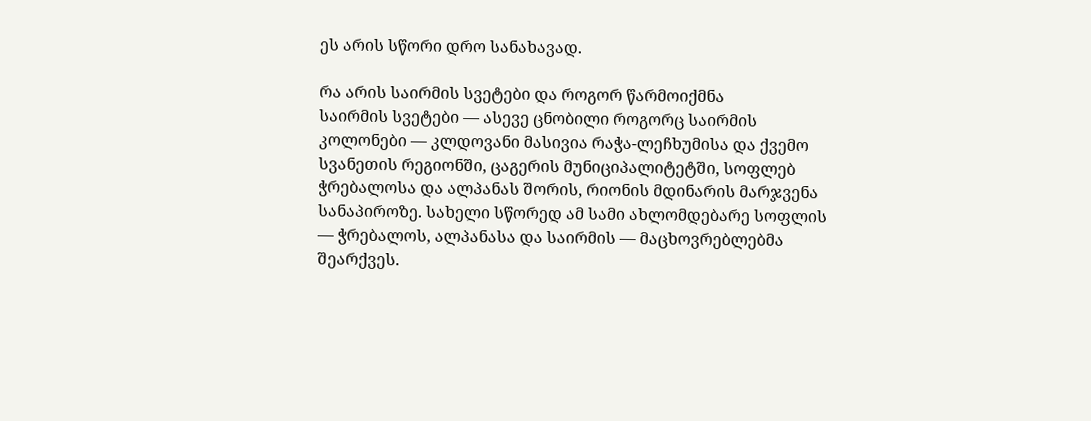ეს არის სწორი დრო სანახავად.

რა არის საირმის სვეტები და როგორ წარმოიქმნა
საირმის სვეტები — ასევე ცნობილი როგორც საირმის კოლონები — კლდოვანი მასივია რაჭა-ლეჩხუმისა და ქვემო სვანეთის რეგიონში, ცაგერის მუნიციპალიტეტში, სოფლებ ჭრებალოსა და ალპანას შორის, რიონის მდინარის მარჯვენა სანაპიროზე. სახელი სწორედ ამ სამი ახლომდებარე სოფლის — ჭრებალოს, ალპანასა და საირმის — მაცხოვრებლებმა შეარქვეს.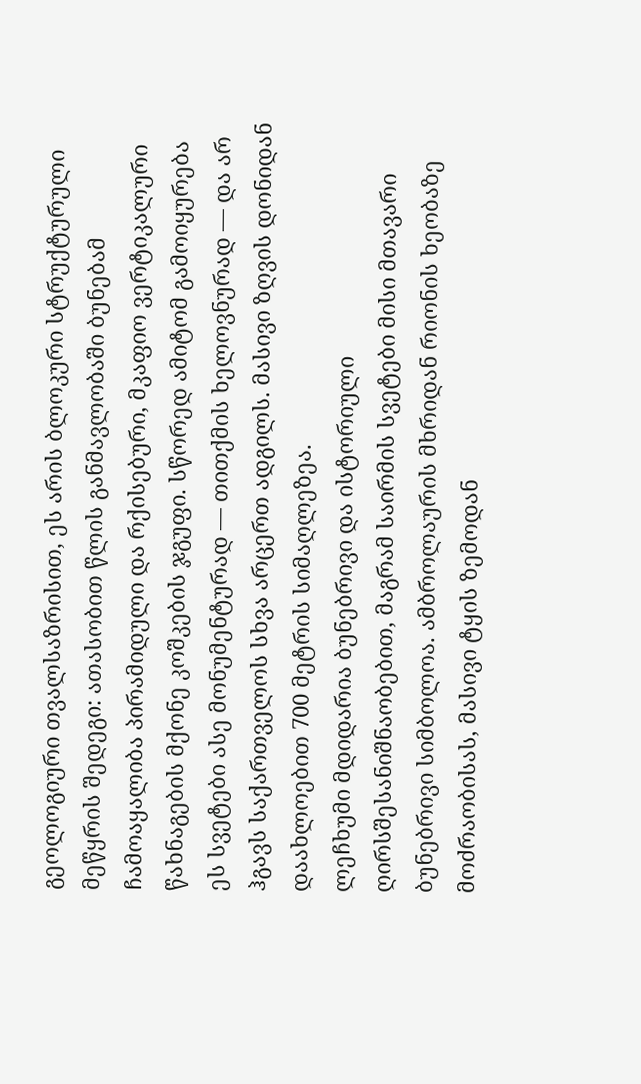გეოლოგიური თვალსაზრისით, ეს არის ბლოკური სტრუქტურული მეწყრის შედეგი: ათასობით წლის განმავლობაში ბუნებამ ჩამოაყალიბა პირამიდული და რქისებური, მკაფიო ვერტიკალური წახნაგების მქონე კოშკების ჯგუფი. სწორედ ამიტომ გამოიყურება ეს სვეტები ასე მონუმენტურად — თითქმის ხელოვნურად — და არ ჰგავს საქართველოს სხვა არცერთ ადგილს. მასივი ზღვის დონიდან დაახლოებით 700 მეტრის სიმაღლეზეა.
ლეჩხუმი მდიდარია ბუნებრივი და ისტორიული ღირსშესანიშნაობებით, მაგრამ საირმის სვეტები მისი მთავარი ბუნებრივი სიმბოლოა. ამბროლაურის მხრიდან რიონის ხეობაზე მოძრაობისას, მასივი ტყის ზემოდან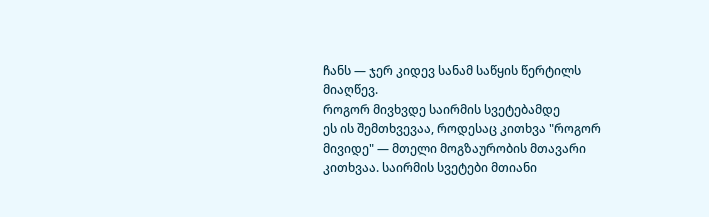ჩანს — ჯერ კიდევ სანამ საწყის წერტილს მიაღწევ.
როგორ მივხვდე საირმის სვეტებამდე
ეს ის შემთხვევაა, როდესაც კითხვა "როგორ მივიდე" — მთელი მოგზაურობის მთავარი კითხვაა. საირმის სვეტები მთიანი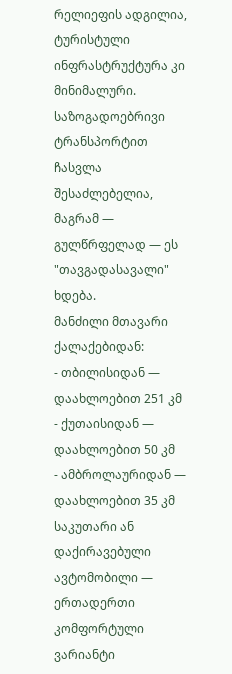რელიეფის ადგილია, ტურისტული ინფრასტრუქტურა კი მინიმალური. საზოგადოებრივი ტრანსპორტით ჩასვლა შესაძლებელია, მაგრამ — გულწრფელად — ეს "თავგადასავალი" ხდება.
მანძილი მთავარი ქალაქებიდან:
- თბილისიდან — დაახლოებით 251 კმ
- ქუთაისიდან — დაახლოებით 50 კმ
- ამბროლაურიდან — დაახლოებით 35 კმ
საკუთარი ან დაქირავებული ავტომობილი — ერთადერთი კომფორტული ვარიანტი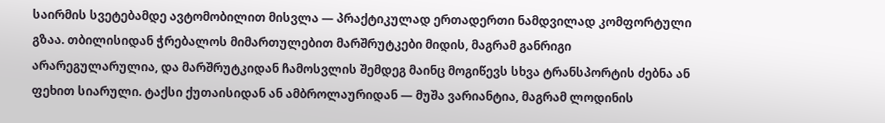საირმის სვეტებამდე ავტომობილით მისვლა — პრაქტიკულად ერთადერთი ნამდვილად კომფორტული გზაა. თბილისიდან ჭრებალოს მიმართულებით მარშრუტკები მიდის, მაგრამ განრიგი არარეგულარულია, და მარშრუტკიდან ჩამოსვლის შემდეგ მაინც მოგიწევს სხვა ტრანსპორტის ძებნა ან ფეხით სიარული. ტაქსი ქუთაისიდან ან ამბროლაურიდან — მუშა ვარიანტია, მაგრამ ლოდინის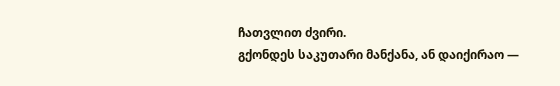ჩათვლით ძვირი.
გქონდეს საკუთარი მანქანა, ან დაიქირაო —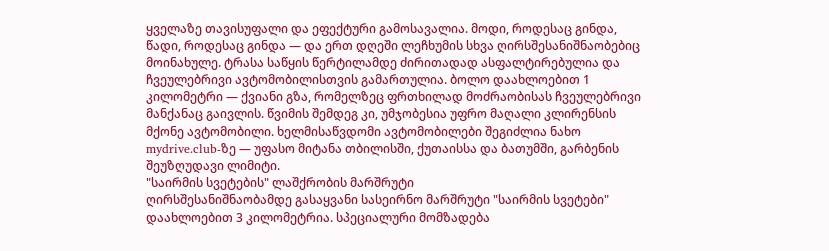ყველაზე თავისუფალი და ეფექტური გამოსავალია. მოდი, როდესაც გინდა, წადი, როდესაც გინდა — და ერთ დღეში ლეჩხუმის სხვა ღირსშესანიშნაობებიც მოინახულე. ტრასა საწყის წერტილამდე ძირითადად ასფალტირებულია და ჩვეულებრივი ავტომობილისთვის გამართულია. ბოლო დაახლოებით 1 კილომეტრი — ქვიანი გზა, რომელზეც ფრთხილად მოძრაობისას ჩვეულებრივი მანქანაც გაივლის. წვიმის შემდეგ კი, უმჯობესია უფრო მაღალი კლირენსის მქონე ავტომობილი. ხელმისაწვდომი ავტომობილები შეგიძლია ნახო mydrive.club-ზე — უფასო მიტანა თბილისში, ქუთაისსა და ბათუმში, გარბენის შეუზღუდავი ლიმიტი.
"საირმის სვეტების" ლაშქრობის მარშრუტი
ღირსშესანიშნაობამდე გასაყვანი სასეირნო მარშრუტი "საირმის სვეტები" დაახლოებით 3 კილომეტრია. სპეციალური მომზადება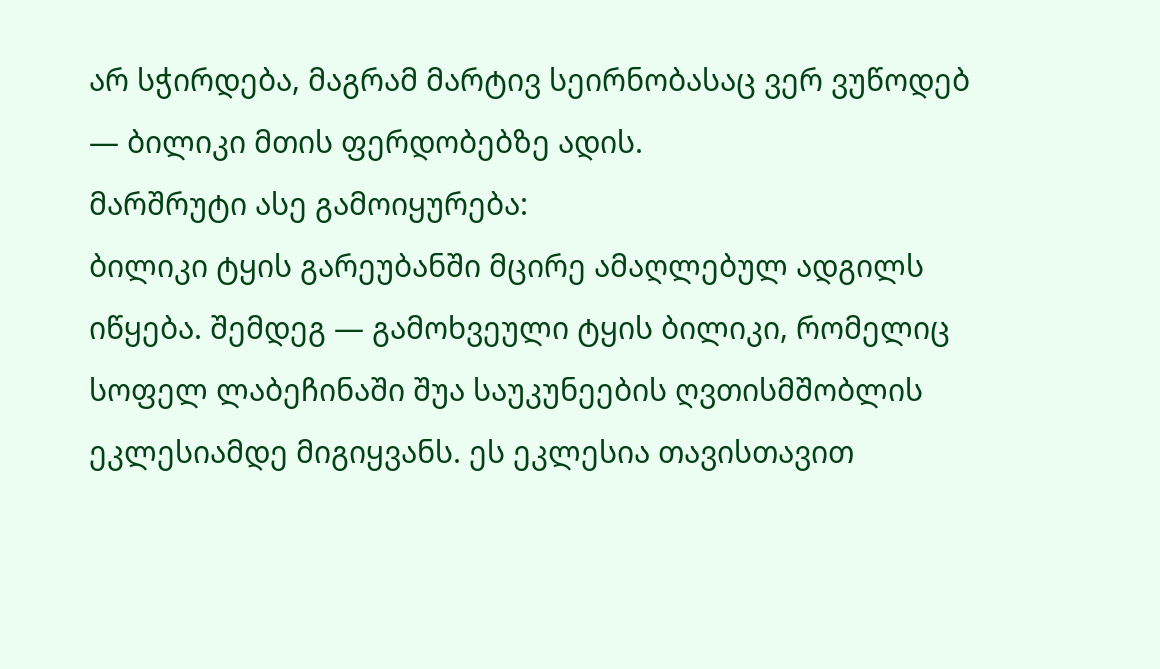არ სჭირდება, მაგრამ მარტივ სეირნობასაც ვერ ვუწოდებ — ბილიკი მთის ფერდობებზე ადის.
მარშრუტი ასე გამოიყურება:
ბილიკი ტყის გარეუბანში მცირე ამაღლებულ ადგილს იწყება. შემდეგ — გამოხვეული ტყის ბილიკი, რომელიც სოფელ ლაბეჩინაში შუა საუკუნეების ღვთისმშობლის ეკლესიამდე მიგიყვანს. ეს ეკლესია თავისთავით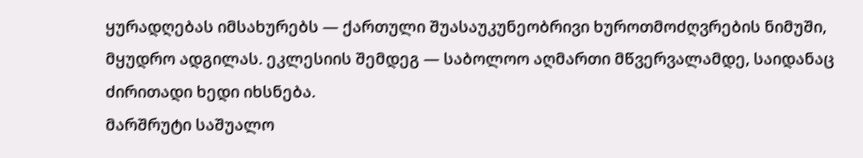ყურადღებას იმსახურებს — ქართული შუასაუკუნეობრივი ხუროთმოძღვრების ნიმუში, მყუდრო ადგილას. ეკლესიის შემდეგ — საბოლოო აღმართი მწვერვალამდე, საიდანაც ძირითადი ხედი იხსნება.
მარშრუტი საშუალო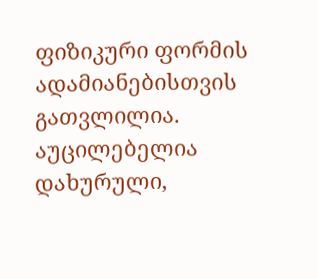ფიზიკური ფორმის ადამიანებისთვის გათვლილია. აუცილებელია დახურული,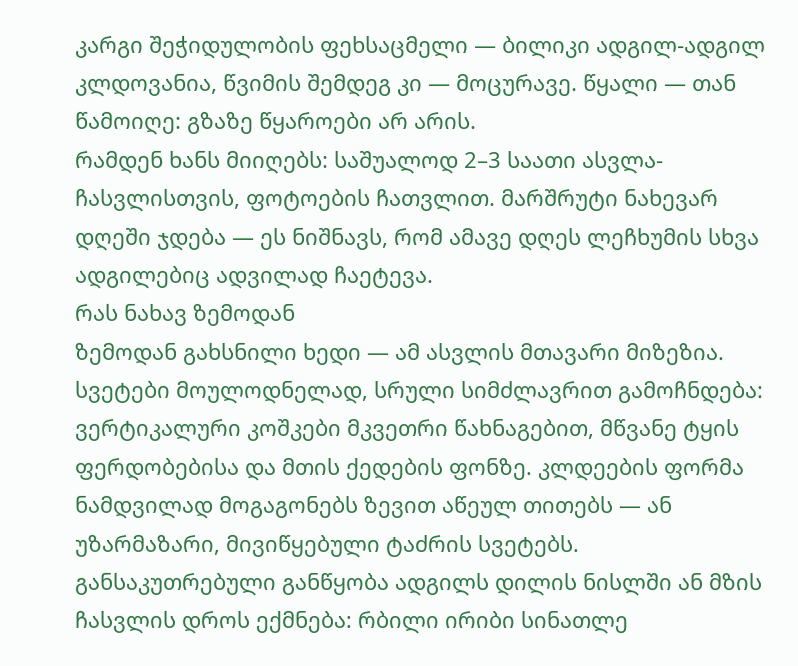კარგი შეჭიდულობის ფეხსაცმელი — ბილიკი ადგილ-ადგილ კლდოვანია, წვიმის შემდეგ კი — მოცურავე. წყალი — თან წამოიღე: გზაზე წყაროები არ არის.
რამდენ ხანს მიიღებს: საშუალოდ 2–3 საათი ასვლა-ჩასვლისთვის, ფოტოების ჩათვლით. მარშრუტი ნახევარ დღეში ჯდება — ეს ნიშნავს, რომ ამავე დღეს ლეჩხუმის სხვა ადგილებიც ადვილად ჩაეტევა.
რას ნახავ ზემოდან
ზემოდან გახსნილი ხედი — ამ ასვლის მთავარი მიზეზია. სვეტები მოულოდნელად, სრული სიმძლავრით გამოჩნდება: ვერტიკალური კოშკები მკვეთრი წახნაგებით, მწვანე ტყის ფერდობებისა და მთის ქედების ფონზე. კლდეების ფორმა ნამდვილად მოგაგონებს ზევით აწეულ თითებს — ან უზარმაზარი, მივიწყებული ტაძრის სვეტებს.
განსაკუთრებული განწყობა ადგილს დილის ნისლში ან მზის ჩასვლის დროს ექმნება: რბილი ირიბი სინათლე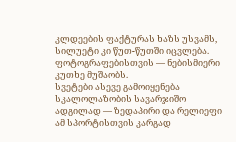კლდეების ფაქტურას ხაზს უსვამს, სილუეტი კი წუთ-წუთში იცვლება. ფოტოგრაფებისთვის — ნებისმიერი კუთხე მუშაობს.
სვეტები ასევე გამოიყენება სკალოლაზობის სავარჯიშო ადგილად — ზედაპირი და რელიეფი ამ სპორტისთვის კარგად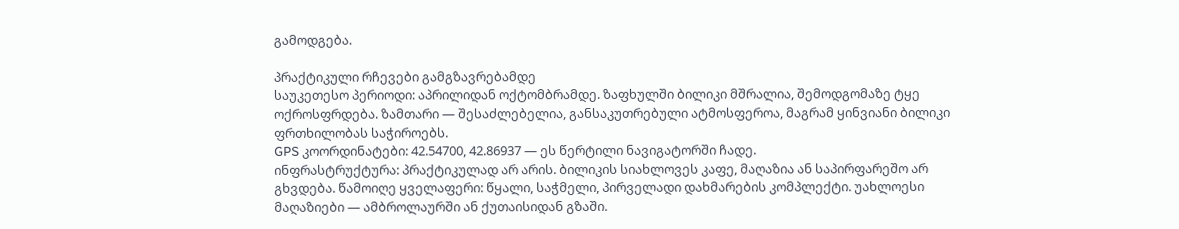გამოდგება.

პრაქტიკული რჩევები გამგზავრებამდე
საუკეთესო პერიოდი: აპრილიდან ოქტომბრამდე. ზაფხულში ბილიკი მშრალია, შემოდგომაზე ტყე ოქროსფრდება. ზამთარი — შესაძლებელია, განსაკუთრებული ატმოსფეროა, მაგრამ ყინვიანი ბილიკი ფრთხილობას საჭიროებს.
GPS კოორდინატები: 42.54700, 42.86937 — ეს წერტილი ნავიგატორში ჩადე.
ინფრასტრუქტურა: პრაქტიკულად არ არის. ბილიკის სიახლოვეს კაფე, მაღაზია ან საპირფარეშო არ გხვდება. წამოიღე ყველაფერი: წყალი, საჭმელი, პირველადი დახმარების კომპლექტი. უახლოესი მაღაზიები — ამბროლაურში ან ქუთაისიდან გზაში.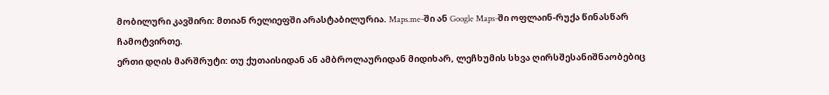მობილური კავშირი: მთიან რელიეფში არასტაბილურია. Maps.me-ში ან Google Maps-ში ოფლაინ-რუქა წინასწარ ჩამოტვირთე.
ერთი დღის მარშრუტი: თუ ქუთაისიდან ან ამბროლაურიდან მიდიხარ, ლეჩხუმის სხვა ღირსშესანიშნაობებიც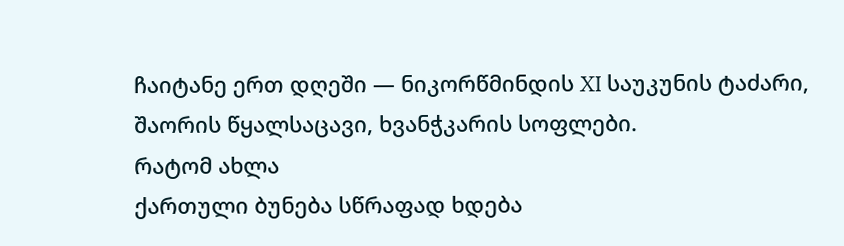ჩაიტანე ერთ დღეში — ნიკორწმინდის XI საუკუნის ტაძარი, შაორის წყალსაცავი, ხვანჭკარის სოფლები.
რატომ ახლა
ქართული ბუნება სწრაფად ხდება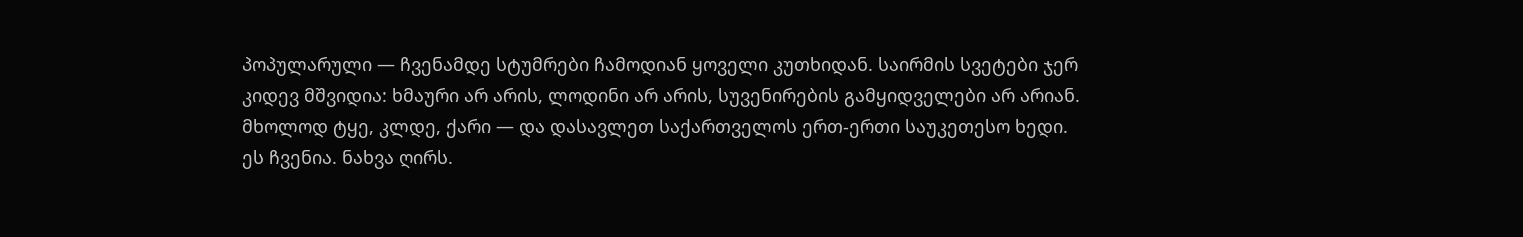პოპულარული — ჩვენამდე სტუმრები ჩამოდიან ყოველი კუთხიდან. საირმის სვეტები ჯერ კიდევ მშვიდია: ხმაური არ არის, ლოდინი არ არის, სუვენირების გამყიდველები არ არიან. მხოლოდ ტყე, კლდე, ქარი — და დასავლეთ საქართველოს ერთ-ერთი საუკეთესო ხედი.
ეს ჩვენია. ნახვა ღირს.